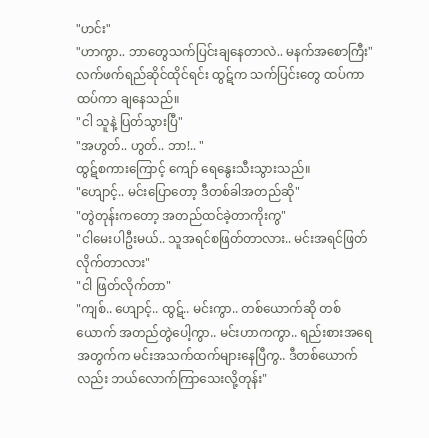"ဟင်း"
"ဟာကွာ.. ဘာတွေသက်ပြင်းချနေတာလဲ.. မနက်အစောကြီး"
လက်ဖက်ရည်ဆိုင်ထိုင်ရင်း ထွဋ်က သက်ပြင်းတွေ ထပ်ကာထပ်ကာ ချနေသည်။
"ငါ သူနဲ့ ပြတ်သွားပြီ"
"အဟွတ်.. ဟွတ်.. ဘာ!.. "
ထွဋ်စကားကြောင့် ကျော် ရေနွေးသီးသွားသည်။
"ဟျောင့်.. မင်းပြောတော့ ဒီတစ်ခါအတည်ဆို"
"တွဲတုန်းကတော့ အတည်ထင်ခဲ့တာကိုးကွ"
"ငါမေးပါဦးမယ်.. သူအရင်စဖြတ်တာလား.. မင်းအရင်ဖြတ်လိုက်တာလား"
"ငါ ဖြတ်လိုက်တာ"
"ကျစ်.. ဟျောင့်.. ထွဋ်.. မင်းကွာ.. တစ်ယောက်ဆို တစ်ယောက် အတည်တွဲပေါ့ကွာ.. မင်းဟာကကွာ.. ရည်းစားအရေအတွက်က မင်းအသက်ထက်များနေပြီကွ.. ဒီတစ်ယောက်လည်း ဘယ်လောက်ကြာသေးလို့တုန်း"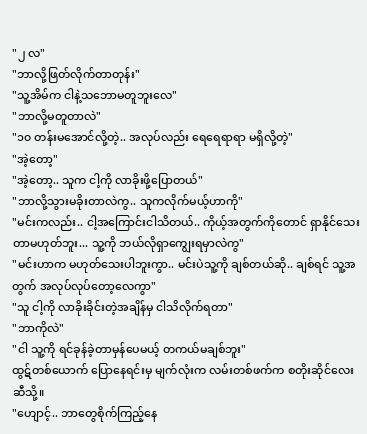"၂ လ"
"ဘာလို့ဖြတ်လိုက်တာတုန်း"
"သူ့အိမ်က ငါနဲ့သဘောမတူဘူးလေ"
"ဘာလို့မတူတာလဲ"
"၁၀ တန်းမအောင်လို့တဲ့.. အလုပ်လည်း ရေရေရာရာ မရှိလို့တဲ့"
"အဲ့တော့"
"အဲ့တော့.. သူက ငါ့ကို လာခိုးဖို့ပြောတယ်"
"ဘာလို့သွားမခိုးတာလဲကွ.. သူကလိုက်မယ့်ဟာကို"
"မင်းကလည်း.. ငါ့အကြောင်းငါသိတယ်.. ကိုယ့်အတွက်ကိုတောင် ရှာနိုင်သေးတာမဟုတ်ဘူး... သူ့ကို ဘယ်လိုရှာကျွေးရမှာလဲကွ"
"မင်းဟာက မဟုတ်သေးပါဘူးကွာ.. မင်းပဲသူ့ကို ချစ်တယ်ဆို.. ချစ်ရင် သူ့အတွက် အလုပ်လုပ်တော့လေကွာ"
"သူ ငါ့ကို လာခိုးခိုင်းတဲ့အချိန်မှ ငါသိလိုက်ရတာ"
"ဘာကိုလဲ"
"ငါ သူ့ကို ရင်ခုန်ခဲ့တာမှန်ပေမယ့် တကယ်မချစ်ဘူး"
ထွဋ်တစ်ယောက် ပြောနေရင်းမှ မျက်လုံးက လမ်းတစ်ဖက်က စတိုးဆိုင်လေးဆီသို့။
"ဟျောင့်.. ဘာတွေစိုက်ကြည့်နေ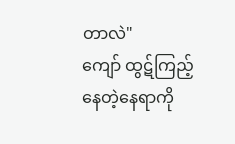တာလဲ"
ကျော် ထွဋ်ကြည့်နေတဲ့နေရာကို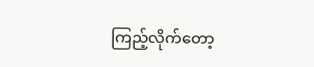ကြည့်လိုက်တော့